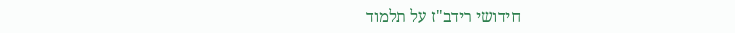חידושי רידב"ז על תלמוד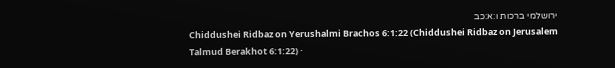ירושלמי ברכות ו:א:כב
Chiddushei Ridbaz on Yerushalmi Brachos 6:1:22 (Chiddushei Ridbaz on Jerusalem Talmud Berakhot 6:1:22) ·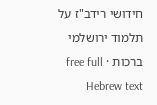חידושי רידב"ז על תלמוד ירושלמי ברכות · free full Hebrew text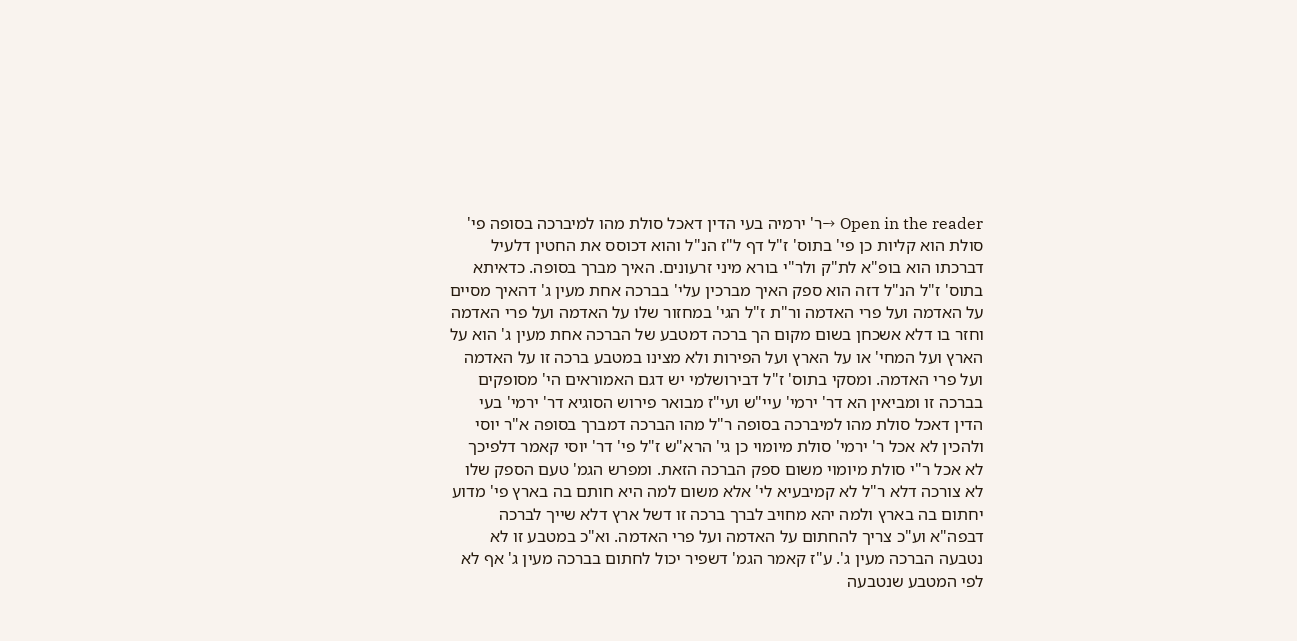Open in the reader →ר' ירמיה בעי הדין דאכל סולת מהו למיברכה בסופה פי' סולת הוא קליות כן פי' בתוס' ז"ל דף ל"ז הנ"ל והוא דכוסס את החטין דלעיל דברכתו הוא בופ"א לת"ק ולר"י בורא מיני זרעונים. האיך מברך בסופה. כדאיתא בתוס' ז"ל הנ"ל דזה הוא ספק האיך מברכין עלי' בברכה אחת מעין ג' דהאיך מסיים על האדמה ועל פרי האדמה ור"ת ז"ל הגי' במחזור שלו על האדמה ועל פרי האדמה וחזר בו דלא אשכחן בשום מקום הך ברכה דמטבע של הברכה אחת מעין ג' הוא על הארץ ועל המחי' או על הארץ ועל הפירות ולא מצינו במטבע ברכה זו על האדמה ועל פרי האדמה. ומסקי בתוס' ז"ל דבירושלמי יש דגם האמוראים הי' מסופקים בברכה זו ומביאין הא דר' ירמי' עיי"ש ועי"ז מבואר פירוש הסוגיא דר' ירמי' בעי הדין דאכל סולת מהו למיברכה בסופה ר"ל מהו הברכה דמברך בסופה א"ר יוסי ולהכין לא אכל ר' ירמי' סולת מיומוי כן גי' הרא"ש ז"ל פי' דר' יוסי קאמר דלפיכך לא אכל ר"י סולת מיומוי משום ספק הברכה הזאת. ומפרש הגמ' טעם הספק שלו לא צורכה דלא ר"ל לא קמיבעיא לי' אלא משום למה היא חותם בה בארץ פי' מדוע יחתום בה בארץ ולמה יהא מחויב לברך ברכה זו דשל ארץ דלא שייך לברכה דבפה"א וע"כ צריך להחתום על האדמה ועל פרי האדמה. וא"כ במטבע זו לא נטבעה הברכה מעין ג'. ע"ז קאמר הגמ' דשפיר יכול לחתום בברכה מעין ג' אף לא לפי המטבע שנטבעה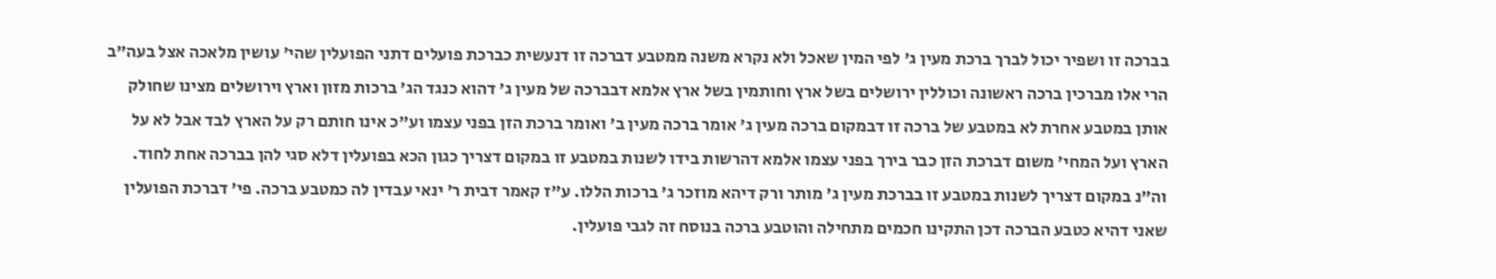בברכה זו ושפיר יכול לברך ברכת מעין ג' לפי המין שאכל ולא נקרא משנה ממטבע דברכה זו דנעשית כברכת פועלים דתני הפועלין שהי' עושין מלאכה אצל בעה"ב הרי אלו מברכין ברכה ראשונה וכוללין ירושלים בשל ארץ וחותמין בשל ארץ אלמא דבברכה של מעין ג' דהוא כנגד הג' ברכות מזון וארץ וירושלים מצינו שחולק אותן במטבע אחרת לא במטבע של ברכה זו דבמקום ברכה מעין ג' אומר ברכה מעין ב' ואומר ברכת הזן בפני עצמו וע"כ אינו חותם רק על הארץ לבד אבל לא על הארץ ועל המחי' משום דברכת הזן כבר בירך בפני עצמו אלמא דהרשות בידו לשנות במטבע זו במקום דצריך כגון הכא בפועלין דלא סגי להן בברכה אחת לחוד. וה"נ במקום דצריך לשנות במטבע זו בברכת מעין ג' מותר ורק דיהא מוזכר ג' ברכות הללו. ע"ז קאמר דבית ר' ינאי עבדין לה כמטבע ברכה. פי' דברכת הפועלין שאני דהיא כטבע הברכה דכן התקינו חכמים מתחילה והוטבע ברכה בנוסח זה לגבי פועלין.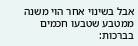אבל בשינוי אחר הוי משנה ממטבע שטבעו חכמים בברכות: